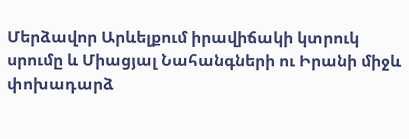Մերձավոր Արևելքում իրավիճակի կտրուկ սրումը և Միացյալ Նահանգների ու Իրանի միջև փոխադարձ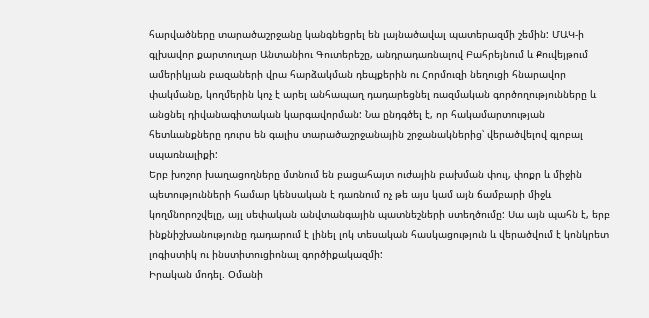հարվածները տարածաշրջանը կանգնեցրել են լայնածավալ պատերազմի շեմին: ՄԱԿ-ի գլխավոր քարտուղար Անտանիու Գուտերեշը, անդրադառնալով Բահրեյնում և Քուվեյթում ամերիկյան բազաների վրա հարձակման դեպքերին ու Հորմուզի նեղուցի հնարավոր փակմանը, կողմերին կոչ է արել անհապաղ դադարեցնել ռազմական գործողությունները և անցնել դիվանագիտական կարգավորման: Նա ընդգծել է, որ հակամարտության հետևանքները դուրս են գալիս տարածաշրջանային շրջանակներից՝ վերածվելով գլոբալ սպառնալիքի:
Երբ խոշոր խաղացողները մտնում են բացահայտ ուժային բախման փուլ, փոքր և միջին պետությունների համար կենսական է դառնում ոչ թե այս կամ այն ճամբարի միջև կողմնորոշվելը, այլ սեփական անվտանգային պատնեշների ստեղծումը: Սա այն պահն է, երբ ինքնիշխանությունը դադարում է լինել լոկ տեսական հասկացություն և վերածվում է կոնկրետ լոգիստիկ ու ինստիտուցիոնալ գործիքակազմի:
Իրական մոդել. Օմանի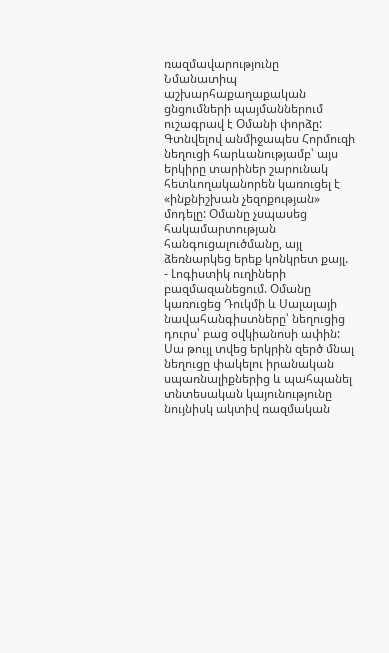ռազմավարությունը
Նմանատիպ աշխարհաքաղաքական ցնցումների պայմաններում ուշագրավ է Օմանի փորձը: Գտնվելով անմիջապես Հորմուզի նեղուցի հարևանությամբ՝ այս երկիրը տարիներ շարունակ հետևողականորեն կառուցել է «ինքնիշխան չեզոքության» մոդելը: Օմանը չսպասեց հակամարտության հանգուցալուծմանը, այլ ձեռնարկեց երեք կոնկրետ քայլ.
- Լոգիստիկ ուղիների բազմազանեցում. Օմանը կառուցեց Դուկմի և Սալալայի նավահանգիստները՝ նեղուցից դուրս՝ բաց օվկիանոսի ափին: Սա թույլ տվեց երկրին զերծ մնալ նեղուցը փակելու իրանական սպառնալիքներից և պահպանել տնտեսական կայունությունը նույնիսկ ակտիվ ռազմական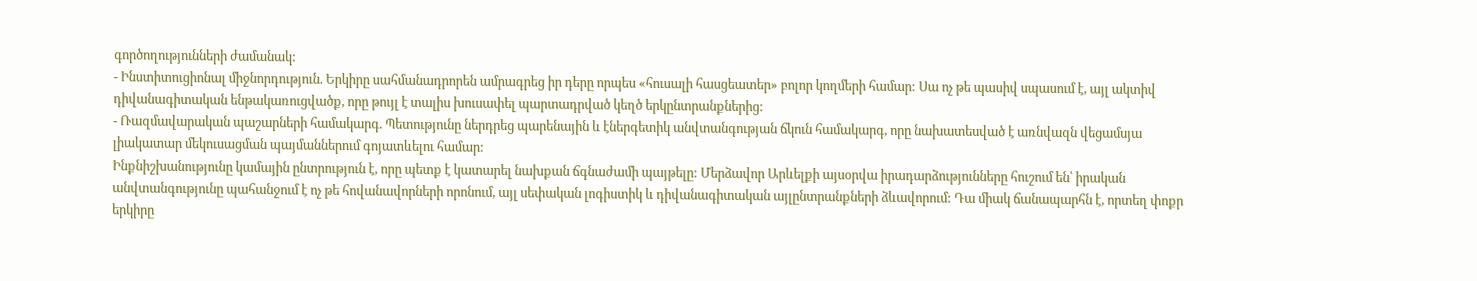գործողությունների ժամանակ:
- Ինստիտուցիոնալ միջնորդություն. Երկիրը սահմանադրորեն ամրագրեց իր դերը որպես «հուսալի հասցեատեր» բոլոր կողմերի համար: Սա ոչ թե պասիվ սպասում է, այլ ակտիվ դիվանագիտական ենթակառուցվածք, որը թույլ է տալիս խուսափել պարտադրված կեղծ երկընտրանքներից:
- Ռազմավարական պաշարների համակարգ. Պետությունը ներդրեց պարենային և էներգետիկ անվտանգության ճկուն համակարգ, որը նախատեսված է առնվազն վեցամսյա լիակատար մեկուսացման պայմաններում գոյատևելու համար:
Ինքնիշխանությունը կամային ընտրություն է, որը պետք է կատարել նախքան ճգնաժամի պայթելը: Մերձավոր Արևելքի այսօրվա իրադարձությունները հուշում են՝ իրական անվտանգությունը պահանջում է ոչ թե հովանավորների որոնում, այլ սեփական լոգիստիկ և դիվանագիտական այլընտրանքների ձևավորում: Դա միակ ճանապարհն է, որտեղ փոքր երկիրը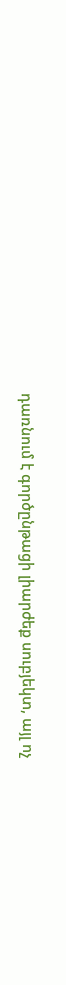դառնում է գործընթացի լիարժեք սուբյեկտ, այլ ոչ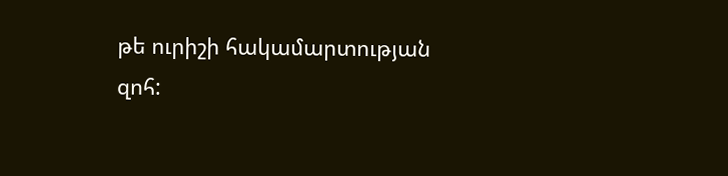թե ուրիշի հակամարտության զոհ: